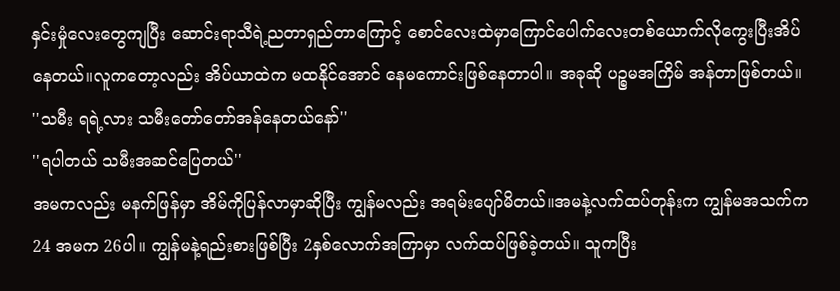နှင်းမှုံလေးတွေကျပြီး ဆောင်းရာသီရဲ့ညတာရှည်တာကြောင့် စောင်လေးထဲမှာကြောင်ပေါက်လေးတစ်ယောက်လိုကွေးပြီးအိပ်နေတယ်။လူကတော့လည်း အိပ်ယာထဲက မထနိုင်အောင် နေမကောင်းဖြစ်နေတာပါ။ အခုဆို ပဉ္စမအကြိမ် အန်တာဖြစ်တယ်။
''သမီး ရရဲ့လား သမီးတော်တော်အန်နေတယ်နော်''
''ရပါတယ် သမီးအဆင်ပြေတယ်''
အမကလည်း မနက်ဖြန်မှာ အိမ်ကိုပြန်လာမှာဆိုပြီး ကျွန်မလည်း အရမ်းပျော်မိတယ်။အမနဲ့လက်ထပ်တုန်းက ကျွန်မအသက်က 24 အမက 26ပါ။ ကျွန်မနဲ့ရည်းစားဖြစ်ပြီး 2နှစ်လောက်အကြာမှာ လက်ထပ်ဖြစ်ခဲ့တယ်။ သူကပြီး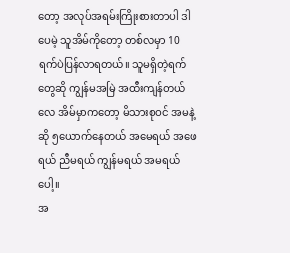တော့ အလုပ်အရမ်းကြိုးစားတာပါ ဒါပေမဲ့ သူအိမ်ကိုတော့ တစ်လမှာ 10ရက်ပဲပြန်လာရတယ်။ သူမရှိတဲ့ရက်တွေဆို ကျွန်မအမြဲ အထီးကျန်တယ်လေ အိမ်မှာကတော့ မိသားစုဝင် အမနဲ့ဆို ၅ယောက်နေတယ် အမေရယ် အဖေရယ် ညီမရယ် ကျွန်မရယ် အမရယ်ပေါ့။
အ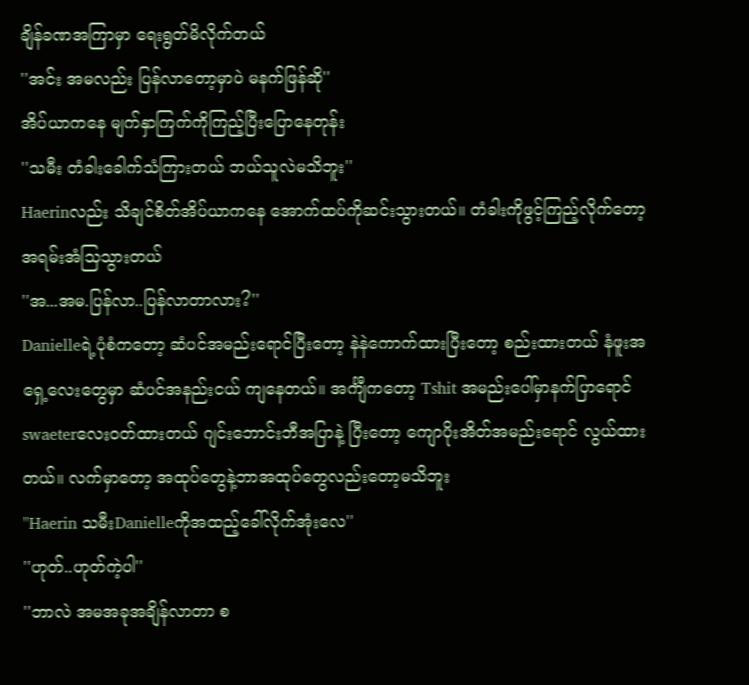ချိန်ခဏအကြာမှာ ရေးရွတ်မိလိုက်တယ်
''အင်း အမလည်း ပြန်လာတော့မှာပဲ မနက်ဖြန်ဆို''
အိပ်ယာကနေ မျက်နှာကြက်ကိုကြည့်ပြီးပြောနေတုန်း
''သမီး တံခါးခေါက်သံကြားတယ် ဘယ်သူလဲမသိဘူး''
Haerinလည်း သိချင်စိတ်အိပ်ယာကနေ အောက်ထပ်ကိုဆင်းသွားတယ်။ တံခါးကိုဖွင့်ကြည့်လိုက်တော့ အရမ်းအံသြသွားတယ်
''အ...အမ.ပြန်လာ..ပြန်လာတာလား?''
Danielleရဲ့ပုံစံကတော့ ဆံပင်အမည်းရောင်ပြီးတော့ နဲနဲကောက်ထားပြီးတော့ စည်းထားတယ် နံဖူးအရှေ့လေးတွေမှာ ဆံပင်အနည်းငယ် ကျနေတယ်။ အင်္ကျီကတော့ Tshit အမည်းပေါ်မှာနက်ပြာရောင် swaeterလေးဝတ်ထားတယ် ဂျင်းဘောင်းဘီအပြာနဲ့ ပြီးတော့ ကျောပိုးအိတ်အမည်းရောင် လွယ်ထားတယ်။ လက်မှာတော့ အထုပ်တွေနဲ့ဘာအထုပ်တွေလည်းတော့မသိဘူး
''Haerin သမီးDanielleကိုအထည့်ခေါ်လိုက်အုံးလေ''
''ဟုတ်..ဟုတ်ကဲ့ပါ''
''ဘာလဲ အမအခုအချိန်လာတာ စ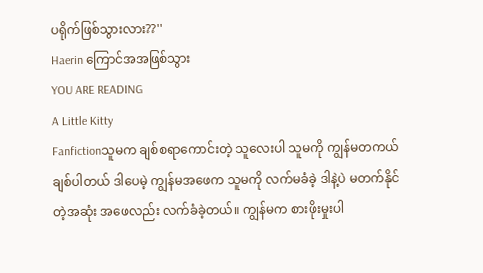ပရိုက်ဖြစ်သွားလား??''
Haerin ကြောင်အအဖြစ်သွား
YOU ARE READING
A Little Kitty
Fanfictionသူမက ချစ်စရာကောင်းတဲ့ သူလေးပါ သူမကို ကျွန်မတကယ်ချစ်ပါတယ် ဒါပေမဲ့ ကျွန်မအဖေက သူမကို လက်မခံခဲ့ ဒါနဲ့ပဲ မတက်နိုင်တဲ့အဆုံး အဖေလည်း လက်ခံခဲ့တယ်။ ကျွန်မက စားဖိုးမှုးပါ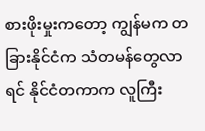စားဖိုးမှုးကတော့ ကျွန်မက တခြားနိုင်ငံက သံတမန်တွေလာရင် နိုင်ငံတကာက လူကြီး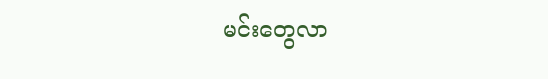မင်းတွေလာ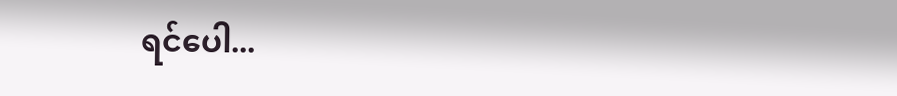ရင်ပေါ...